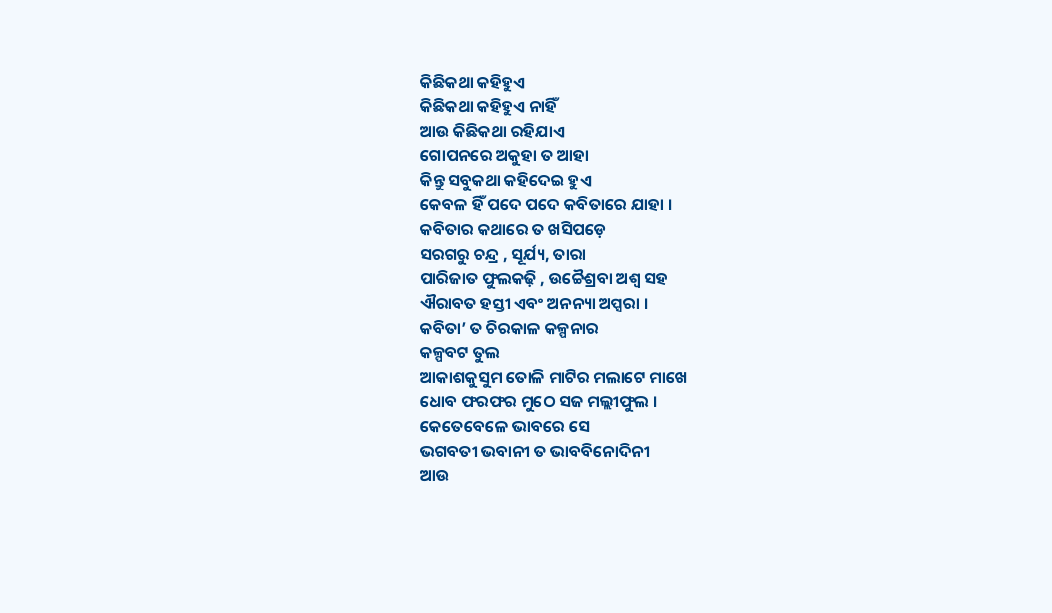କିଛିକଥା କହିହୁଏ
କିଛିକଥା କହିହୁଏ ନାହିଁ
ଆଉ କିଛିକଥା ରହିଯାଏ
ଗୋପନରେ ଅକୁହା ତ ଆହା
କିନ୍ତୁ ସବୁକଥା କହିଦେଇ ହୁଏ
କେବଳ ହିଁ ପଦେ ପଦେ କବିତାରେ ଯାହା ।
କବିତାର କଥାରେ ତ ଖସିପଡ଼େ
ସରଗରୁ ଚନ୍ଦ୍ର , ସୂର୍ଯ୍ୟ, ତାରା
ପାରିଜାତ ଫୁଲକଢ଼ି , ଉଚ୍ଚୈଶ୍ରବା ଅଶ୍ୱ ସହ
ଐରାବତ ହସ୍ତୀ ଏବଂ ଅନନ୍ୟା ଅପ୍ସରା ।
କବିତା’ ତ ଚିରକାଳ କଳ୍ପନାର
କଳ୍ପବଟ ତୁଲ
ଆକାଶକୁସୁମ ତୋଳି ମାଟିର ମଲାଟେ ମାଖେ
ଧୋବ ଫରଫର ମୁଠେ ସଜ ମଲ୍ଲୀଫୁଲ ।
କେତେବେଳେ ଭାବରେ ସେ
ଭଗବତୀ ଭବାନୀ ତ ଭାବବିନୋଦିନୀ
ଆଉ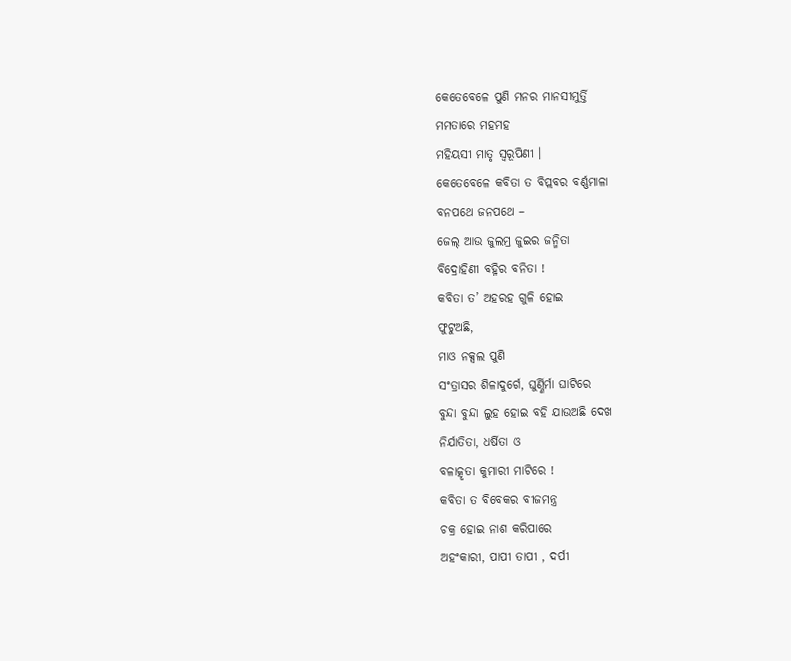କେତେବେଳେ ପୁଣି ମନର ମାନସୀମୁର୍ତ୍ତି
ମମତାରେ ମହମହ
ମହିୟସୀ ମାତୃ ସ୍ୱରୂପିଣୀ ।
କେତେବେଳେ କବିତା ତ ବିପ୍ଲବର ବର୍ଣ୍ଣମାଳା
ବନପଥେ ଜନପଥେ –
ଜେଲ୍ ଆଉ ଜୁଲମ୍ର ଜୁଇର ଜନ୍ମିତା
ବିଦ୍ରୋହିଣୀ ବହ୍ନିର ବନିତା !
କବିତା ତ’ ଅହରହ ଗୁଳି ହୋଇ
ଫୁଟୁଅଛି,
ମାଓ ନକ୍ସଲ ପୁଣି
ସଂତ୍ରାସର ଶିଳାଦୁର୍ଗେ, ଘୁର୍ଣ୍ଣିର୍ମା ଘାଟିରେ
ବୁନ୍ଦା ବୁନ୍ଦା ଲୁହ ହୋଇ ବହି ଯାଉଅଛି ଦେଖ
ନିର୍ଯାତିତା, ଧର୍ଷିତା ଓ
ବଳାତ୍କୃତା କୁମାରୀ ମାଟିରେ !
କବିତା ତ ବିବେକର ବୀଜମନ୍ତ୍ର
ଚକ୍ର ହୋଇ ନାଶ କରିପାରେ
ଅହଂକାରୀ, ପାପୀ ତାପୀ , ଦର୍ପୀ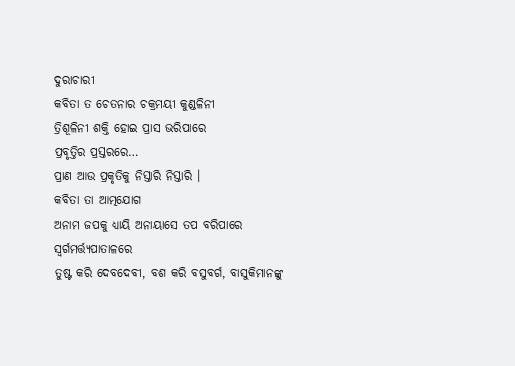ଦୁରାଚାରୀ
କବିତା ତ ଚେତନାର ଚକ୍ରମୟୀ କୁଣ୍ଡଳିନୀ
ତ୍ରିଶୂଳିନୀ ଶକ୍ତି ହୋଇ ପ୍ରାସ ଭରିପାରେ
ପ୍ରବୃତ୍ତିର ପ୍ରସ୍ତରରେ…
ପ୍ରାଣ ଆଉ ପ୍ରକୃତିକୁ ନିସ୍ତାରି ନିସ୍ତାରି ।
କବିତା ତା ଆତ୍ମଯୋଗ
ଅନାମ ଜପକୁ ଧ୍ୟାୟି ଅନାୟାସେ ତପ ବରିପାରେ
ସ୍ୱର୍ଗମର୍ତ୍ତ୍ୟପାତାଳରେ
ତୁଷ୍ଟ କରି ଦେବଦେବୀ, ବଶ କରି ବସୁବର୍ଗ, ବାସୁକିମାନଙ୍କୁ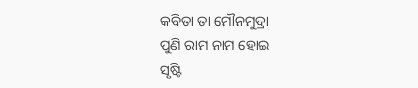କବିତା ତା ମୌନମୁଦ୍ରା
ପୁଣି ରାମ ନାମ ହୋଇ
ସୃଷ୍ଟି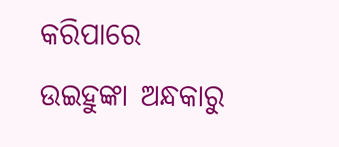କରିପାରେ
ଉଇହୁଙ୍କା ଅନ୍ଧକାରୁ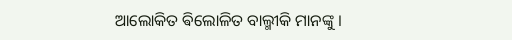ଆଲୋକିତ ଵିଲୋଳିତ ବାଲ୍ମୀକି ମାନଙ୍କୁ ।